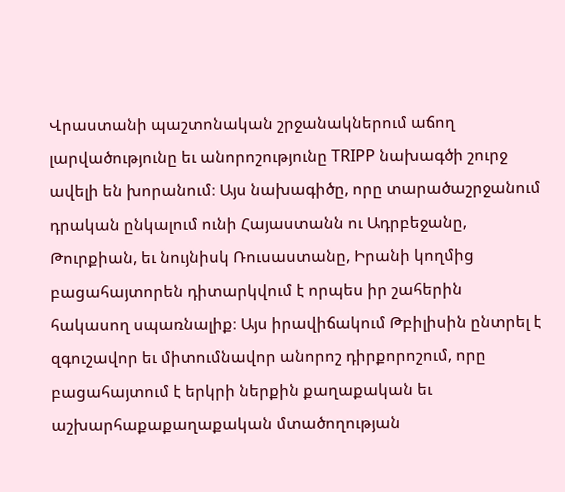Վրաստանի պաշտոնական շրջանակներում աճող լարվածությունը եւ անորոշությունը TRIPP նախագծի շուրջ ավելի են խորանում։ Այս նախագիծը, որը տարածաշրջանում դրական ընկալում ունի Հայաստանն ու Ադրբեջանը, Թուրքիան, եւ նույնիսկ Ռուսաստանը, Իրանի կողմից բացահայտորեն դիտարկվում է որպես իր շահերին հակասող սպառնալիք։ Այս իրավիճակում Թբիլիսին ընտրել է զգուշավոր եւ միտումնավոր անորոշ դիրքորոշում, որը բացահայտում է երկրի ներքին քաղաքական եւ աշխարհաքաքաղաքական մտածողության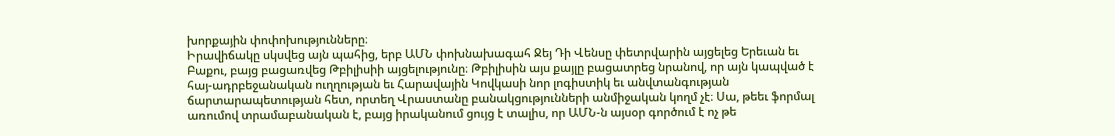խորքային փոփոխությունները։
Իրավիճակը սկսվեց այն պահից, երբ ԱՄՆ փոխնախագահ Ջեյ Դի Վենսը փետրվարին այցելեց Երեւան եւ Բաքու, բայց բացառվեց Թբիլիսիի այցելությունը։ Թբիլիսին այս քայլը բացատրեց նրանով, որ այն կապված է հայ-ադրբեջանական ուղղության եւ Հարավային Կովկասի նոր լոգիստիկ եւ անվտանգության ճարտարապետության հետ, որտեղ Վրաստանը բանակցությունների անմիջական կողմ չէ։ Սա, թեեւ ֆորմալ առումով տրամաբանական է, բայց իրականում ցույց է տալիս, որ ԱՄՆ-ն այսօր գործում է ոչ թե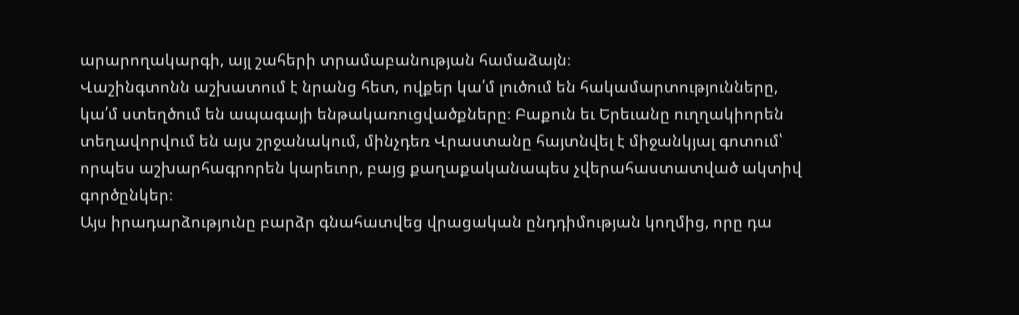արարողակարգի, այլ շահերի տրամաբանության համաձայն։
Վաշինգտոնն աշխատում է նրանց հետ, ովքեր կա՛մ լուծում են հակամարտությունները, կա՛մ ստեղծում են ապագայի ենթակառուցվածքները։ Բաքուն եւ Երեւանը ուղղակիորեն տեղավորվում են այս շրջանակում, մինչդեռ Վրաստանը հայտնվել է միջանկյալ գոտում՝ որպես աշխարհագրորեն կարեւոր, բայց քաղաքականապես չվերահաստատված ակտիվ գործընկեր։
Այս իրադարձությունը բարձր գնահատվեց վրացական ընդդիմության կողմից, որը դա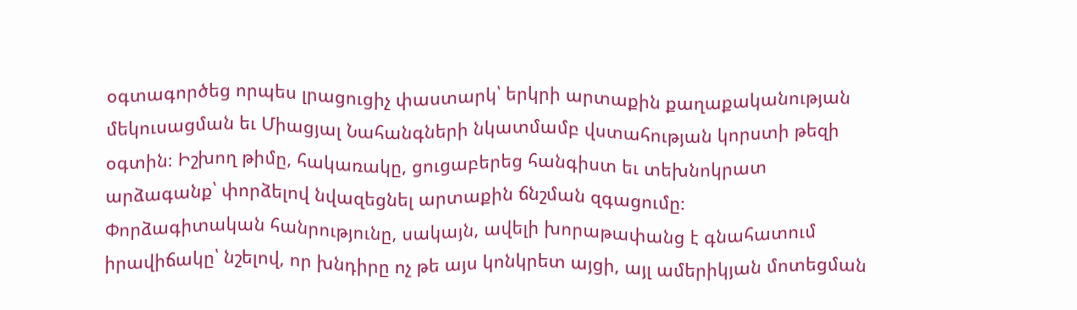օգտագործեց որպես լրացուցիչ փաստարկ՝ երկրի արտաքին քաղաքականության մեկուսացման եւ Միացյալ Նահանգների նկատմամբ վստահության կորստի թեզի օգտին։ Իշխող թիմը, հակառակը, ցուցաբերեց հանգիստ եւ տեխնոկրատ արձագանք՝ փորձելով նվազեցնել արտաքին ճնշման զգացումը։
Փորձագիտական հանրությունը, սակայն, ավելի խորաթափանց է գնահատում իրավիճակը՝ նշելով, որ խնդիրը ոչ թե այս կոնկրետ այցի, այլ ամերիկյան մոտեցման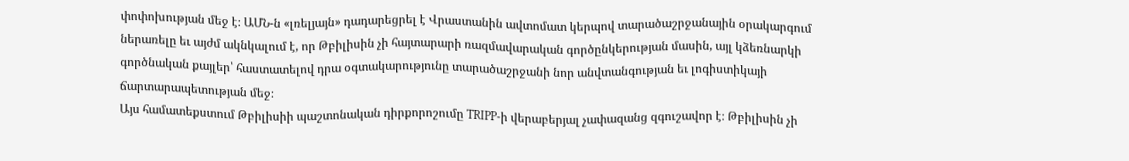փոփոխության մեջ է։ ԱՄՆ-ն «լռելյայն» դադարեցրել է Վրաստանին ավտոմատ կերպով տարածաշրջանային օրակարգում ներառելը եւ այժմ ակնկալում է, որ Թբիլիսին չի հայտարարի ռազմավարական գործընկերության մասին, այլ կձեռնարկի գործնական քայլեր՝ հաստատելով դրա օգտակարությունը տարածաշրջանի նոր անվտանգության եւ լոգիստիկայի ճարտարապետության մեջ։
Այս համատեքստում Թբիլիսիի պաշտոնական դիրքորոշումը TRIPP-ի վերաբերյալ չափազանց զգուշավոր է։ Թբիլիսին չի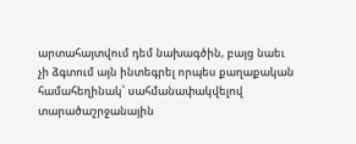արտահայտվում դեմ նախագծին, բայց նաեւ չի ձգտում այն ինտեգրել որպես քաղաքական համահեղինակ՝ սահմանափակվելով տարածաշրջանային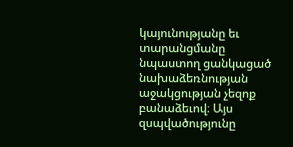կայունությանը եւ տարանցմանը նպաստող ցանկացած նախաձեռնության աջակցության չեզոք բանաձեւով։ Այս զսպվածությունը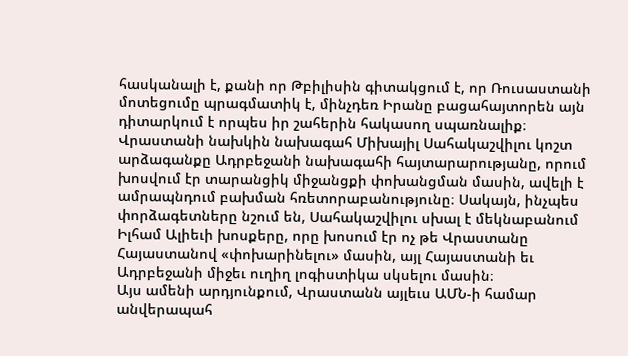հասկանալի է, քանի որ Թբիլիսին գիտակցում է, որ Ռուսաստանի մոտեցումը պրագմատիկ է, մինչդեռ Իրանը բացահայտորեն այն դիտարկում է որպես իր շահերին հակասող սպառնալիք։
Վրաստանի նախկին նախագահ Միխայիլ Սահակաշվիլու կոշտ արձագանքը Ադրբեջանի նախագահի հայտարարությանը, որում խոսվում էր տարանցիկ միջանցքի փոխանցման մասին, ավելի է ամրապնդում բախման հռետորաբանությունը։ Սակայն, ինչպես փորձագետները նշում են, Սահակաշվիլու սխալ է մեկնաբանում Իլհամ Ալիեւի խոսքերը, որը խոսում էր ոչ թե Վրաստանը Հայաստանով «փոխարինելու» մասին, այլ Հայաստանի եւ Ադրբեջանի միջեւ ուղիղ լոգիստիկա սկսելու մասին։
Այս ամենի արդյունքում, Վրաստանն այլեւս ԱՄՆ-ի համար անվերապահ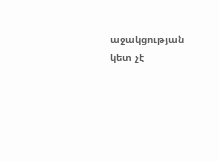աջակցության կետ չէ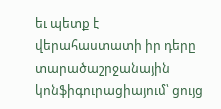եւ պետք է վերահաստատի իր դերը տարածաշրջանային կոնֆիգուրացիայում՝ ցույց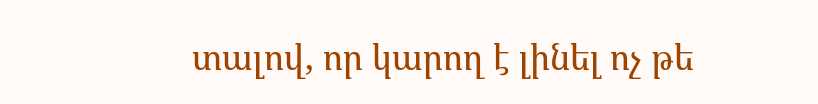տալով, որ կարող է լինել ոչ թե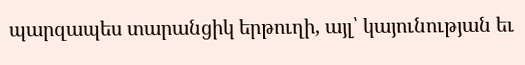պարզապես տարանցիկ երթուղի, այլ՝ կայունության եւ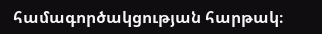համագործակցության հարթակ։